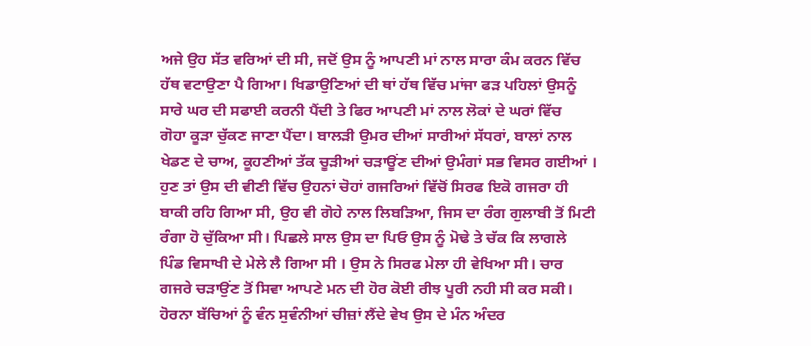ਅਜੇ ਉਹ ਸੱਤ ਵਰਿਆਂ ਦੀ ਸੀ, ਜਦੋਂ ਉਸ ਨੂੰ ਆਪਣੀ ਮਾਂ ਨਾਲ ਸਾਰਾ ਕੰਮ ਕਰਨ ਵਿੱਚ
ਹੱਥ ਵਟਾਉਣਾ ਪੈ ਗਿਆ। ਖਿਡਾਉਣਿਆਂ ਦੀ ਥਾਂ ਹੱਥ ਵਿੱਚ ਮਾਂਜਾ ਫੜ ਪਹਿਲਾਂ ਉਸਨੂੰ
ਸਾਰੇ ਘਰ ਦੀ ਸਫਾਈ ਕਰਨੀ ਪੈਂਦੀ ਤੇ ਫਿਰ ਆਪਣੀ ਮਾਂ ਨਾਲ ਲੋਕਾਂ ਦੇ ਘਰਾਂ ਵਿੱਚ
ਗੋਹਾ ਕੂੜਾ ਚੁੱਕਣ ਜਾਣਾ ਪੈਂਦਾ। ਬਾਲੜੀ ਉਮਰ ਦੀਆਂ ਸਾਰੀਆਂ ਸੱਧਰਾਂ, ਬਾਲਾਂ ਨਾਲ
ਖੇਡਣ ਦੇ ਚਾਅ, ਕੂਹਣੀਆਂ ਤੱਕ ਚੂੜੀਆਂ ਚੜਾਊਂਣ ਦੀਆਂ ਉਮੰਗਾਂ ਸਭ ਵਿਸਰ ਗਈਆਂ ।
ਹੁਣ ਤਾਂ ਉਸ ਦੀ ਵੀਣੀ ਵਿੱਚ ਉਹਨਾਂ ਚੋਹਾਂ ਗਜਰਿਆਂ ਵਿੱਚੋਂ ਸਿਰਫ ਇਕੋ ਗਜਰਾ ਹੀ
ਬਾਕੀ ਰਹਿ ਗਿਆ ਸੀ, ਉਹ ਵੀ ਗੋਹੇ ਨਾਲ ਲਿਬੜਿਆ, ਜਿਸ ਦਾ ਰੰਗ ਗੁਲਾਬੀ ਤੋਂ ਮਿਟੀ
ਰੰਗਾ ਹੋ ਚੁੱਕਿਆ ਸੀ। ਪਿਛਲੇ ਸਾਲ ਉਸ ਦਾ ਪਿਓ ਉਸ ਨੂੰ ਮੋਢੇ ਤੇ ਚੱਕ ਕਿ ਲਾਗਲੇ
ਪਿੰਡ ਵਿਸਾਖੀ ਦੇ ਮੇਲੇ ਲੈ ਗਿਆ ਸੀ । ਉਸ ਨੇ ਸਿਰਫ ਮੇਲਾ ਹੀ ਵੇਖਿਆ ਸੀ। ਚਾਰ
ਗਜਰੇ ਚੜਾਉਂਣ ਤੋਂ ਸਿਵਾ ਆਪਣੇ ਮਨ ਦੀ ਹੋਰ ਕੋਈ ਰੀਝ ਪੂਰੀ ਨਹੀ ਸੀ ਕਰ ਸਕੀ।
ਹੋਰਨਾ ਬੱਚਿਆਂ ਨੂੰ ਵੰਨ ਸੁਵੰਨੀਆਂ ਚੀਜ਼ਾਂ ਲੈਂਦੇ ਵੇਖ ਉਸ ਦੇ ਮੰਨ ਅੰਦਰ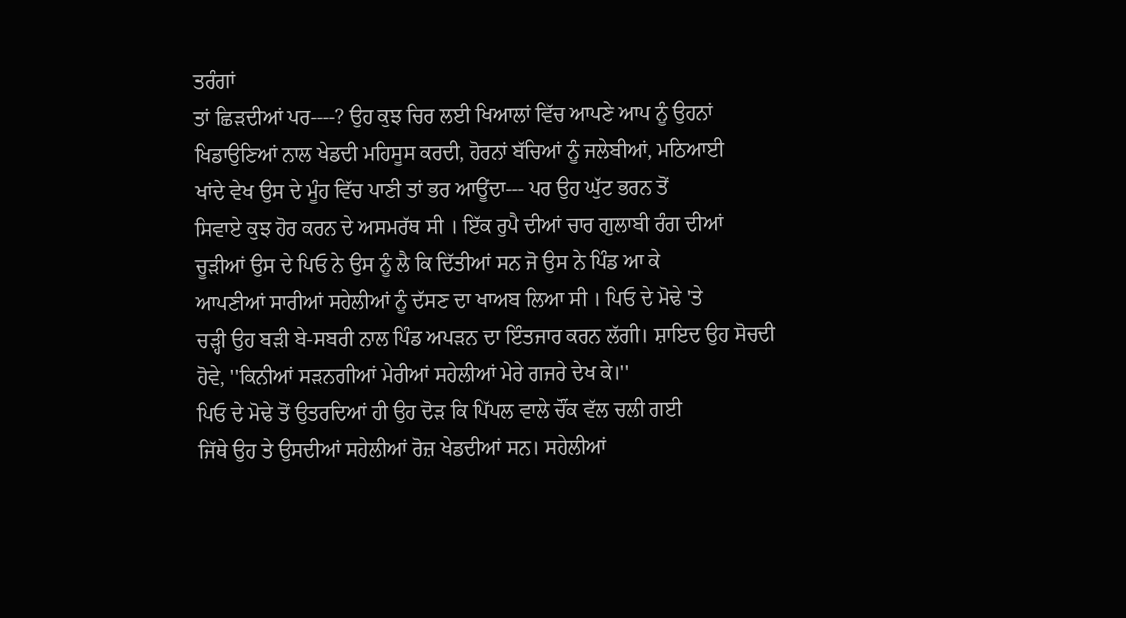ਤਰੰਗਾਂ
ਤਾਂ ਛਿੜਦੀਆਂ ਪਰ----? ਉਹ ਕੁਝ ਚਿਰ ਲਈ ਖਿਆਲਾਂ ਵਿੱਚ ਆਪਣੇ ਆਪ ਨੂੰ ਉਹਨਾਂ
ਖਿਡਾਉਣਿਆਂ ਨਾਲ ਖੇਡਦੀ ਮਹਿਸੂਸ ਕਰਦੀ, ਹੋਰਨਾਂ ਬੱਚਿਆਂ ਨੂੰ ਜਲੇਬੀਆਂ, ਮਠਿਆਈ
ਖਾਂਦੇ ਵੇਖ ਉਸ ਦੇ ਮੂੰਹ ਵਿੱਚ ਪਾਣੀ ਤਾਂ ਭਰ ਆਊਂਦਾ--- ਪਰ ਉਹ ਘੁੱਟ ਭਰਨ ਤੋਂ
ਸਿਵਾਏ ਕੁਝ ਹੋਰ ਕਰਨ ਦੇ ਅਸਮਰੱਥ ਸੀ । ਇੱਕ ਰੁਪੈ ਦੀਆਂ ਚਾਰ ਗੁਲਾਬੀ ਰੰਗ ਦੀਆਂ
ਚੂੜੀਆਂ ਉਸ ਦੇ ਪਿਓ ਨੇ ਉਸ ਨੂੰ ਲੈ ਕਿ ਦਿੱਤੀਆਂ ਸਨ ਜੋ ਉਸ ਨੇ ਪਿੰਡ ਆ ਕੇ
ਆਪਣੀਆਂ ਸਾਰੀਆਂ ਸਹੇਲੀਆਂ ਨੂੰ ਦੱਸਣ ਦਾ ਖਾਅਬ ਲਿਆ ਸੀ । ਪਿਓ ਦੇ ਮੋਢੇ 'ਤੇ
ਚੜ੍ਹੀ ਉਹ ਬੜੀ ਬੇ-ਸਬਰੀ ਨਾਲ ਪਿੰਡ ਅਪੜਨ ਦਾ ਇੰਤਜਾਰ ਕਰਨ ਲੱਗੀ। ਸ਼ਾਇਦ ਉਹ ਸੋਚਦੀ
ਹੋਵੇ, ''ਕਿਨੀਆਂ ਸੜਨਗੀਆਂ ਮੇਰੀਆਂ ਸਹੇਲੀਆਂ ਮੇਰੇ ਗਜਰੇ ਦੇਖ ਕੇ।''
ਪਿਓ ਦੇ ਮੋਢੇ ਤੋਂ ਉਤਰਦਿਆਂ ਹੀ ਉਹ ਦੋੜ ਕਿ ਪਿੱਪਲ ਵਾਲੇ ਚੌਂਕ ਵੱਲ ਚਲੀ ਗਈ
ਜਿੱਥੇ ਉਹ ਤੇ ਉਸਦੀਆਂ ਸਹੇਲੀਆਂ ਰੋਜ਼ ਖੇਡਦੀਆਂ ਸਨ। ਸਹੇਲੀਆਂ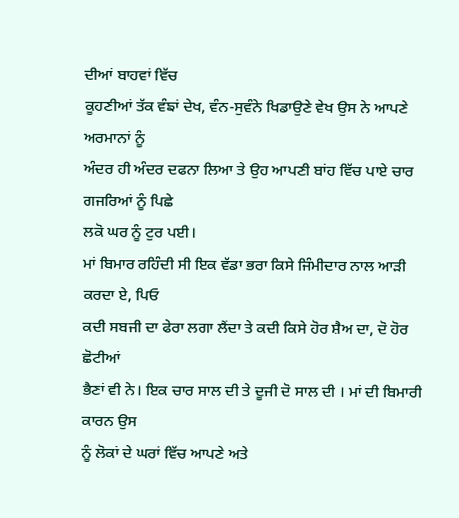ਦੀਆਂ ਬਾਹਵਾਂ ਵਿੱਚ
ਕੂਹਣੀਆਂ ਤੱਕ ਵੰਙਾਂ ਦੇਖ, ਵੰਨ-ਸੁਵੰਨੇ ਖਿਡਾਉਣੇ ਵੇਖ ਉਸ ਨੇ ਆਪਣੇ ਅਰਮਾਨਾਂ ਨੂੰ
ਅੰਦਰ ਹੀ ਅੰਦਰ ਦਫਨਾ ਲਿਆ ਤੇ ਉਹ ਆਪਣੀ ਬਾਂਹ ਵਿੱਚ ਪਾਏ ਚਾਰ ਗਜਰਿਆਂ ਨੂੰ ਪਿਛੇ
ਲਕੋ ਘਰ ਨੂੰ ਟੁਰ ਪਈ।
ਮਾਂ ਬਿਮਾਰ ਰਹਿੰਦੀ ਸੀ ਇਕ ਵੱਡਾ ਭਰਾ ਕਿਸੇ ਜਿੰਮੀਦਾਰ ਨਾਲ ਆੜੀ ਕਰਦਾ ਏ, ਪਿਓ
ਕਦੀ ਸਬਜੀ ਦਾ ਫੇਰਾ ਲਗਾ ਲੈਂਦਾ ਤੇ ਕਦੀ ਕਿਸੇ ਹੋਰ ਸ਼ੈਅ ਦਾ, ਦੋ ਹੋਰ ਛੋਟੀਆਂ
ਭੈਣਾਂ ਵੀ ਨੇ। ਇਕ ਚਾਰ ਸਾਲ ਦੀ ਤੇ ਦੂਜੀ ਦੋ ਸਾਲ ਦੀ । ਮਾਂ ਦੀ ਬਿਮਾਰੀ ਕਾਰਨ ਉਸ
ਨੂੰ ਲੋਕਾਂ ਦੇ ਘਰਾਂ ਵਿੱਚ ਆਪਣੇ ਅਤੇ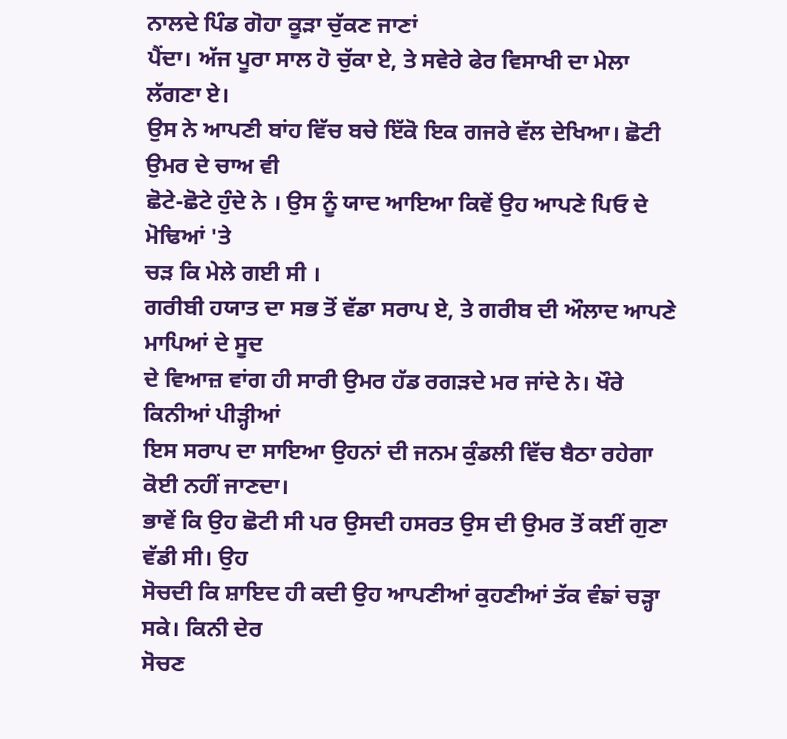ਨਾਲਦੇ ਪਿੰਡ ਗੋਹਾ ਕੂੜਾ ਚੁੱਕਣ ਜਾਣਾਂ
ਪੈਂਦਾ। ਅੱਜ ਪੂਰਾ ਸਾਲ ਹੋ ਚੁੱਕਾ ਏ, ਤੇ ਸਵੇਰੇ ਫੇਰ ਵਿਸਾਖੀ ਦਾ ਮੇਲਾ ਲੱਗਣਾ ਏ।
ਉਸ ਨੇ ਆਪਣੀ ਬਾਂਹ ਵਿੱਚ ਬਚੇ ਇੱਕੋ ਇਕ ਗਜਰੇ ਵੱਲ ਦੇਖਿਆ। ਛੋਟੀ ਉਮਰ ਦੇ ਚਾਅ ਵੀ
ਛੋਟੇ-ਛੋਟੇ ਹੁੰਦੇ ਨੇ । ਉਸ ਨੂੰ ਯਾਦ ਆਇਆ ਕਿਵੇਂ ਉਹ ਆਪਣੇ ਪਿਓ ਦੇ ਮੋਢਿਆਂ 'ਤੇ
ਚੜ ਕਿ ਮੇਲੇ ਗਈ ਸੀ ।
ਗਰੀਬੀ ਹਯਾਤ ਦਾ ਸਭ ਤੋਂ ਵੱਡਾ ਸਰਾਪ ਏ, ਤੇ ਗਰੀਬ ਦੀ ਔਲਾਦ ਆਪਣੇ ਮਾਪਿਆਂ ਦੇ ਸੂਦ
ਦੇ ਵਿਆਜ਼ ਵਾਂਗ ਹੀ ਸਾਰੀ ਉਮਰ ਹੱਡ ਰਗੜਦੇ ਮਰ ਜਾਂਦੇ ਨੇ। ਖੌਰੇ ਕਿਨੀਆਂ ਪੀੜ੍ਹੀਆਂ
ਇਸ ਸਰਾਪ ਦਾ ਸਾਇਆ ਉਹਨਾਂ ਦੀ ਜਨਮ ਕੁੰਡਲੀ ਵਿੱਚ ਬੈਠਾ ਰਹੇਗਾ ਕੋਈ ਨਹੀਂ ਜਾਣਦਾ।
ਭਾਵੇਂ ਕਿ ਉਹ ਛੋਟੀ ਸੀ ਪਰ ਉਸਦੀ ਹਸਰਤ ਉਸ ਦੀ ਉਮਰ ਤੋਂ ਕਈਂ ਗੁਣਾ ਵੱਡੀ ਸੀ। ਉਹ
ਸੋਚਦੀ ਕਿ ਸ਼ਾਇਦ ਹੀ ਕਦੀ ਉਹ ਆਪਣੀਆਂ ਕੁਹਣੀਆਂ ਤੱਕ ਵੰਙਾਂ ਚੜ੍ਹਾ ਸਕੇ। ਕਿਨੀ ਦੇਰ
ਸੋਚਣ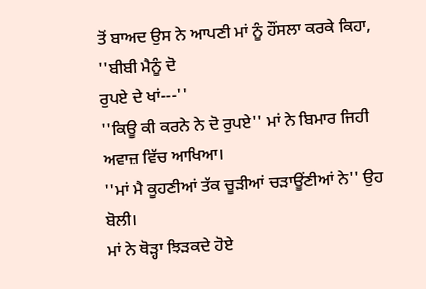ਤੋਂ ਬਾਅਦ ਉਸ ਨੇ ਆਪਣੀ ਮਾਂ ਨੂੰ ਹੌਂਸਲਾ ਕਰਕੇ ਕਿਹਾ, ''ਬੀਬੀ ਮੈਨੂੰ ਦੋ
ਰੁਪਏ ਦੇ ਖਾਂ---''
''ਕਿਊ ਕੀ ਕਰਨੇ ਨੇ ਦੋ ਰੁਪਏ'' ਮਾਂ ਨੇ ਬਿਮਾਰ ਜਿਹੀ ਅਵਾਜ਼ ਵਿੱਚ ਆਖਿਆ।
''ਮਾਂ ਮੈ ਕੂਹਣੀਆਂ ਤੱਕ ਚੂੜੀਆਂ ਚੜਾਊਂਣੀਆਂ ਨੇ'' ਉਹ ਬੋਲੀ।
ਮਾਂ ਨੇ ਥੋੜ੍ਹਾ ਝਿੜਕਦੇ ਹੋਏ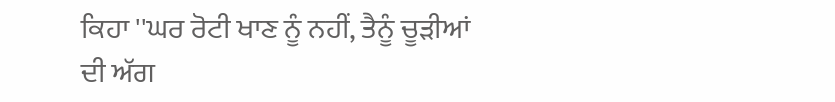ਕਿਹਾ ''ਘਰ ਰੋਟੀ ਖਾਣ ਨੂੰ ਨਹੀਂ, ਤੈਨੂੰ ਚੂੜੀਆਂ
ਦੀ ਅੱਗ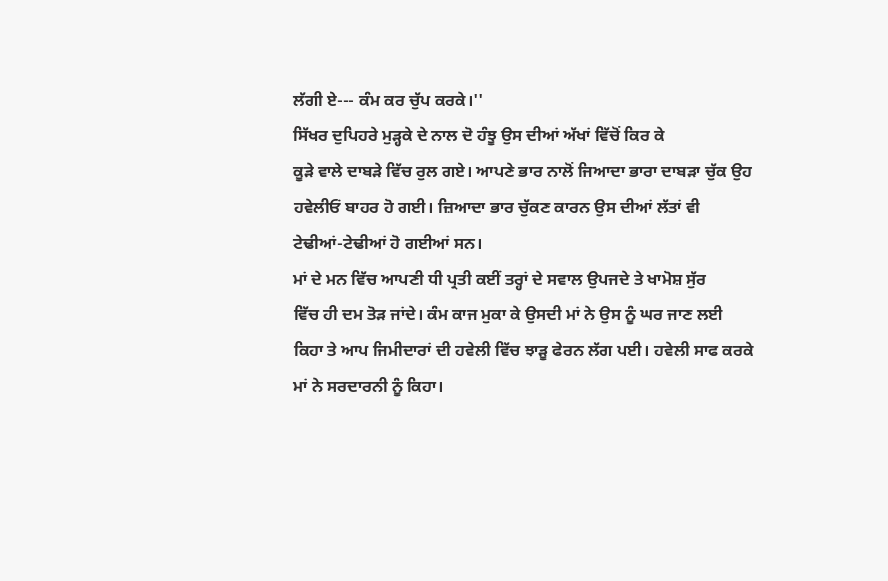ਲੱਗੀ ਏ--- ਕੰਮ ਕਰ ਚੁੱਪ ਕਰਕੇ।''
ਸਿੱਖਰ ਦੁਪਿਹਰੇ ਮੁੜ੍ਹਕੇ ਦੇ ਨਾਲ ਦੋ ਹੰਝੂ ਉਸ ਦੀਆਂ ਅੱਖਾਂ ਵਿੱਚੋਂ ਕਿਰ ਕੇ
ਕੂੜੇ ਵਾਲੇ ਦਾਬੜੇ ਵਿੱਚ ਰੁਲ ਗਏ। ਆਪਣੇ ਭਾਰ ਨਾਲੋਂ ਜਿਆਦਾ ਭਾਰਾ ਦਾਬੜਾ ਚੁੱਕ ਉਹ
ਹਵੇਲੀਓਂ ਬਾਹਰ ਹੋ ਗਈ। ਜ਼ਿਆਦਾ ਭਾਰ ਚੁੱਕਣ ਕਾਰਨ ਉਸ ਦੀਆਂ ਲੱਤਾਂ ਵੀ
ਟੇਢੀਆਂ-ਟੇਢੀਆਂ ਹੋ ਗਈਆਂ ਸਨ।
ਮਾਂ ਦੇ ਮਨ ਵਿੱਚ ਆਪਣੀ ਧੀ ਪ੍ਰਤੀ ਕਈਂ ਤਰ੍ਹਾਂ ਦੇ ਸਵਾਲ ਉਪਜਦੇ ਤੇ ਖਾਮੋਸ਼ ਸੁੱਰ
ਵਿੱਚ ਹੀ ਦਮ ਤੋੜ ਜਾਂਦੇ। ਕੰਮ ਕਾਜ ਮੁਕਾ ਕੇ ਉਸਦੀ ਮਾਂ ਨੇ ਉਸ ਨੂੰ ਘਰ ਜਾਣ ਲਈ
ਕਿਹਾ ਤੇ ਆਪ ਜਿਮੀਦਾਰਾਂ ਦੀ ਹਵੇਲੀ ਵਿੱਚ ਝਾੜੂ ਫੇਰਨ ਲੱਗ ਪਈ। ਹਵੇਲੀ ਸਾਫ ਕਰਕੇ
ਮਾਂ ਨੇ ਸਰਦਾਰਨੀ ਨੂੰ ਕਿਹਾ।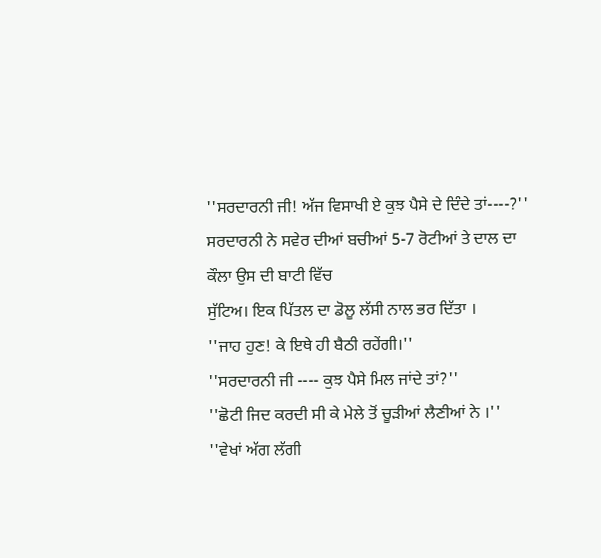''ਸਰਦਾਰਨੀ ਜੀ! ਅੱਜ ਵਿਸਾਖੀ ਏ ਕੁਝ ਪੈਸੇ ਦੇ ਦਿੰਦੇ ਤਾਂ----?''
ਸਰਦਾਰਨੀ ਨੇ ਸਵੇਰ ਦੀਆਂ ਬਚੀਆਂ 5-7 ਰੋਟੀਆਂ ਤੇ ਦਾਲ ਦਾ ਕੌਲਾ ਉਸ ਦੀ ਬਾਟੀ ਵਿੱਚ
ਸੁੱਟਿਅ। ਇਕ ਪਿੱਤਲ ਦਾ ਡੋਲੂ ਲੱਸੀ ਨਾਲ ਭਰ ਦਿੱਤਾ ।
''ਜਾਹ ਹੁਣ! ਕੇ ਇਥੇ ਹੀ ਬੈਠੀ ਰਹੇਂਗੀ।''
''ਸਰਦਾਰਨੀ ਜੀ ---- ਕੁਝ ਪੈਸੇ ਮਿਲ ਜਾਂਦੇ ਤਾਂ?''
''ਛੋਟੀ ਜਿਦ ਕਰਦੀ ਸੀ ਕੇ ਮੇਲੇ ਤੋਂ ਚੂੜੀਆਂ ਲੈਣੀਆਂ ਨੇ ।''
''ਵੇਖਾਂ ਅੱਗ ਲੱਗੀ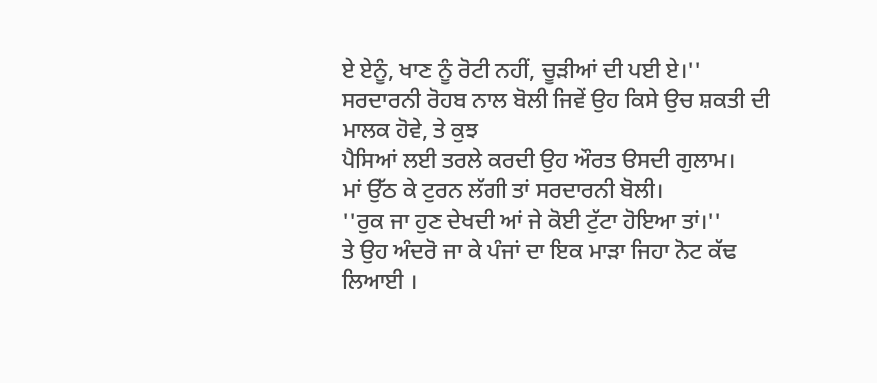ਏ ਏਨੂੰ, ਖਾਣ ਨੂੰ ਰੋਟੀ ਨਹੀਂ, ਚੂੜੀਆਂ ਦੀ ਪਈ ਏ।''
ਸਰਦਾਰਨੀ ਰੋਹਬ ਨਾਲ ਬੋਲੀ ਜਿਵੇਂ ਉਹ ਕਿਸੇ ਉਚ ਸ਼ਕਤੀ ਦੀ ਮਾਲਕ ਹੋਵੇ, ਤੇ ਕੁਝ
ਪੈਸਿਆਂ ਲਈ ਤਰਲੇ ਕਰਦੀ ਉਹ ਔਰਤ ੳਸਦੀ ਗੁਲਾਮ।
ਮਾਂ ਉੱਠ ਕੇ ਟੁਰਨ ਲੱਗੀ ਤਾਂ ਸਰਦਾਰਨੀ ਬੋਲੀ।
''ਰੁਕ ਜਾ ਹੁਣ ਦੇਖਦੀ ਆਂ ਜੇ ਕੋਈ ਟੁੱਟਾ ਹੋਇਆ ਤਾਂ।''
ਤੇ ਉਹ ਅੰਦਰੋ ਜਾ ਕੇ ਪੰਜਾਂ ਦਾ ਇਕ ਮਾੜਾ ਜਿਹਾ ਨੋਟ ਕੱਢ ਲਿਆਈ ।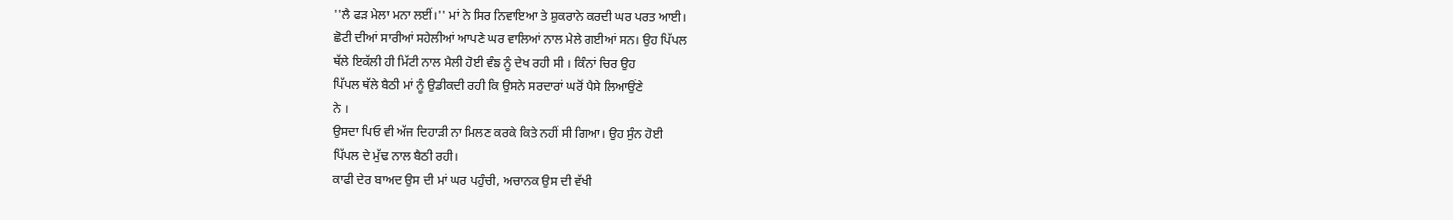''ਲੈ ਫੜ ਮੇਲਾ ਮਨਾ ਲਈਂ।'' ਮਾਂ ਨੇ ਸਿਰ ਨਿਵਾਇਆ ਤੇ ਸ਼ੁਕਰਾਨੇ ਕਰਦੀ ਘਰ ਪਰਤ ਆਈ।
ਛੋਟੀ ਦੀਆਂ ਸਾਰੀਆਂ ਸਹੇਲੀਆਂ ਆਪਣੇ ਘਰ ਵਾਲਿਆਂ ਨਾਲ ਮੇਲੇ ਗਈਆਂ ਸਨ। ਉਹ ਪਿੱਪਲ
ਥੱਲੇ ਇਕੱਲੀ ਹੀ ਮਿੱਟੀ ਨਾਲ ਮੈਲੀ ਹੋਈ ਵੰਙ ਨੂੰ ਦੇਖ ਰਹੀ ਸੀ । ਕਿੰਨਾਂ ਚਿਰ ਉਹ
ਪਿੱਪਲ ਥੱਲੇ ਬੈਠੀ ਮਾਂ ਨੂੰ ਉਡੀਕਦੀ ਰਹੀ ਕਿ ਉਸਨੇ ਸਰਦਾਰਾਂ ਘਰੋਂ ਪੈਸੇ ਲਿਆਉਂਣੇ
ਨੇ ।
ਉਸਦਾ ਪਿਓ ਵੀ ਅੱਜ ਦਿਹਾੜੀ ਨਾ ਮਿਲਣ ਕਰਕੇ ਕਿਤੇ ਨਹੀਂ ਸੀ ਗਿਆ। ਉਹ ਸੁੰਨ ਹੋਈ
ਪਿੱਪਲ ਦੇ ਮੁੱਢ ਨਾਲ ਬੈਠੀ ਰਹੀ।
ਕਾਫੀ ਦੇਰ ਬਾਅਦ ਉਸ ਦੀ ਮਾਂ ਘਰ ਪਹੁੰਚੀ, ਅਚਾਨਕ ਉਸ ਦੀ ਵੱਖੀ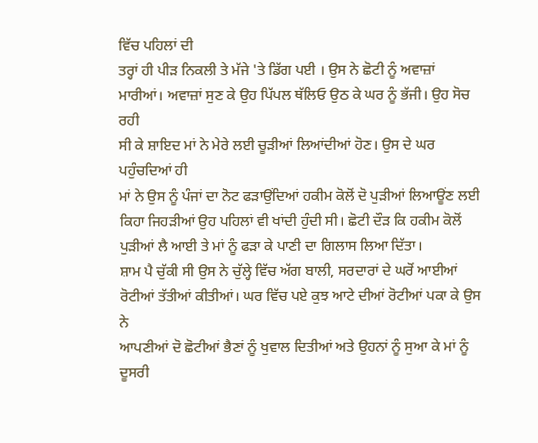ਵਿੱਚ ਪਹਿਲਾਂ ਦੀ
ਤਰ੍ਹਾਂ ਹੀ ਪੀੜ ਨਿਕਲੀ ਤੇ ਮੱਜੇ 'ਤੇ ਡਿੱਗ ਪਈ । ਉਸ ਨੇ ਛੋਟੀ ਨੂੰ ਅਵਾਜ਼ਾਂ
ਮਾਰੀਆਂ। ਅਵਾਜ਼ਾਂ ਸੁਣ ਕੇ ਉਹ ਪਿੱਪਲ ਥੱਲਿਓ ਉਠ ਕੇ ਘਰ ਨੂੰ ਭੱਜੀ। ਉਹ ਸੋਚ ਰਹੀ
ਸੀ ਕੇ ਸ਼ਾਇਦ ਮਾਂ ਨੇ ਮੇਰੇ ਲਈ ਚੂੜੀਆਂ ਲਿਆਂਦੀਆਂ ਹੋਣ। ਉਸ ਦੇ ਘਰ ਪਹੁੰਚਦਿਆਂ ਹੀ
ਮਾਂ ਨੇ ਉਸ ਨੂੰ ਪੰਜਾਂ ਦਾ ਨੋਟ ਫੜਾਉਂਦਿਆਂ ਹਕੀਮ ਕੋਲੋਂ ਦੋ ਪੁੜੀਆਂ ਲਿਆਊਂਣ ਲਈ
ਕਿਹਾ ਜਿਹੜੀਆਂ ਉਹ ਪਹਿਲਾਂ ਵੀ ਖਾਂਦੀ ਹੁੰਦੀ ਸੀ। ਛੋਟੀ ਦੌੜ ਕਿ ਹਕੀਮ ਕੋਲੋਂ
ਪੁੜੀਆਂ ਲੈ ਆਈ ਤੇ ਮਾਂ ਨੂੰ ਫੜਾ ਕੇ ਪਾਣੀ ਦਾ ਗਿਲਾਸ ਲਿਆ ਦਿੱਤਾ।
ਸ਼ਾਮ ਪੈ ਚੁੱਕੀ ਸੀ ਉਸ ਨੇ ਚੁੱਲ੍ਹੇ ਵਿੱਚ ਅੱਗ ਬਾਲੀ, ਸਰਦਾਰਾਂ ਦੇ ਘਰੋਂ ਆਈਆਂ
ਰੋਟੀਆਂ ਤੱਤੀਆਂ ਕੀਤੀਆਂ। ਘਰ ਵਿੱਚ ਪਏ ਕੁਝ ਆਟੇ ਦੀਆਂ ਰੋਟੀਆਂ ਪਕਾ ਕੇ ਉਸ ਨੇ
ਆਪਣੀਆਂ ਦੋ ਛੋਟੀਆਂ ਭੈਣਾਂ ਨੂੰ ਖੁਵਾਲ ਦਿਤੀਆਂ ਅਤੇ ਉਹਨਾਂ ਨੂੰ ਸੁਆ ਕੇ ਮਾਂ ਨੂੰ
ਦੂਸਰੀ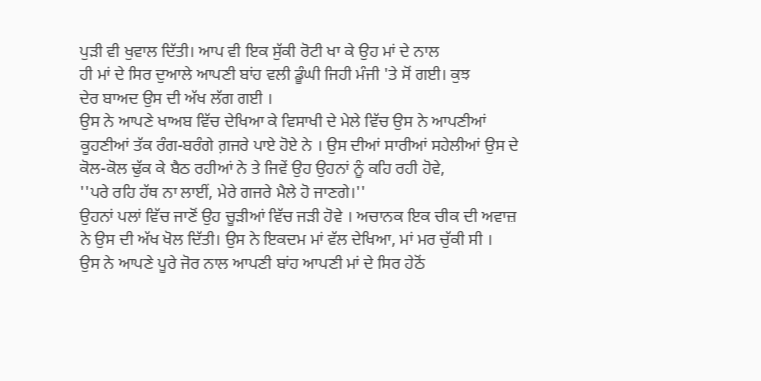ਪੁੜੀ ਵੀ ਖੁਵਾਲ ਦਿੱਤੀ। ਆਪ ਵੀ ਇਕ ਸੁੱਕੀ ਰੋਟੀ ਖਾ ਕੇ ਉਹ ਮਾਂ ਦੇ ਨਾਲ
ਹੀ ਮਾਂ ਦੇ ਸਿਰ ਦੁਆਲੇ ਆਪਣੀ ਬਾਂਹ ਵਲੀ ਡੂੰਘੀ ਜਿਹੀ ਮੰਜੀ 'ਤੇ ਸੋਂ ਗਈ। ਕੁਝ
ਦੇਰ ਬਾਅਦ ਉਸ ਦੀ ਅੱਖ ਲੱਗ ਗਈ ।
ਉਸ ਨੇ ਆਪਣੇ ਖਾਅਬ ਵਿੱਚ ਦੇਖਿਆ ਕੇ ਵਿਸਾਖੀ ਦੇ ਮੇਲੇ ਵਿੱਚ ਉਸ ਨੇ ਆਪਣੀਆਂ
ਕੂਹਣੀਆਂ ਤੱਕ ਰੰਗ-ਬਰੰਗੇ ਗ਼ਜਰੇ ਪਾਏ ਹੋਏ ਨੇ । ਉਸ ਦੀਆਂ ਸਾਰੀਆਂ ਸਹੇਲੀਆਂ ਉਸ ਦੇ
ਕੋਲ-ਕੋਲ ਢੁੱਕ ਕੇ ਬੈਠ ਰਹੀਆਂ ਨੇ ਤੇ ਜਿਵੇਂ ਉਹ ਉਹਨਾਂ ਨੂੰ ਕਹਿ ਰਹੀ ਹੋਵੇ,
''ਪਰੇ ਰਹਿ ਹੱਥ ਨਾ ਲਾਈਂ, ਮੇਰੇ ਗਜਰੇ ਮੈਲੇ ਹੋ ਜਾਣਗੇ।''
ਉਹਨਾਂ ਪਲਾਂ ਵਿੱਚ ਜਾਣੋਂ ਉਹ ਚੂੜੀਆਂ ਵਿੱਚ ਜੜੀ ਹੋਵੇ । ਅਚਾਨਕ ਇਕ ਚੀਕ ਦੀ ਅਵਾਜ਼
ਨੇ ਉਸ ਦੀ ਅੱਖ ਖੋਲ ਦਿੱਤੀ। ਉਸ ਨੇ ਇਕਦਮ ਮਾਂ ਵੱਲ ਦੇਖਿਆ, ਮਾਂ ਮਰ ਚੁੱਕੀ ਸੀ ।
ਉਸ ਨੇ ਆਪਣੇ ਪੂਰੇ ਜੋਰ ਨਾਲ ਆਪਣੀ ਬਾਂਹ ਆਪਣੀ ਮਾਂ ਦੇ ਸਿਰ ਹੇਠੋਂ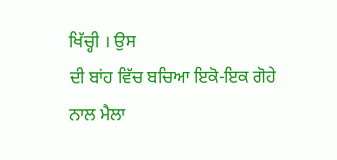ਖਿੱਚ੍ਹੀ । ਉਸ
ਦੀ ਬਾਂਹ ਵਿੱਚ ਬਚਿਆ ਇਕੋ-ਇਕ ਗੋਹੇ ਨਾਲ ਮੈਲਾ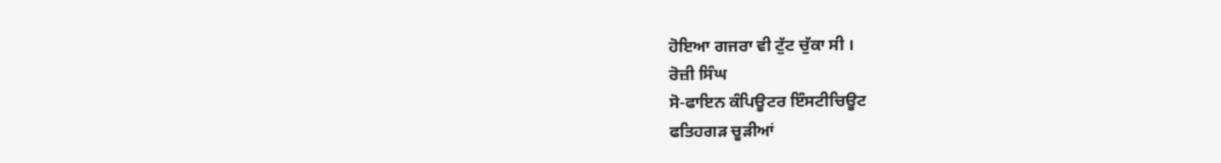ਹੋਇਆ ਗਜਰਾ ਵੀ ਟੁੱਟ ਚੁੱਕਾ ਸੀ ।
ਰੋਜ਼ੀ ਸਿੰਘ
ਸੋ-ਫਾਇਨ ਕੰਪਿਊਟਰ ਇੰਸਟੀਚਿਊਟ
ਫਤਿਹਗੜ ਚੂੜੀਆਂ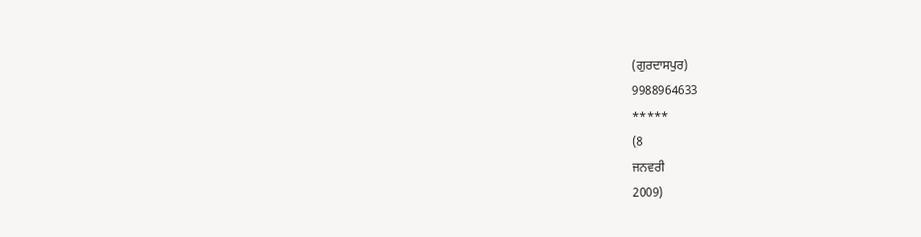(ਗੁਰਦਾਸਪੁਰ)
9988964633
*****
(8
ਜਨਵਰੀ
2009)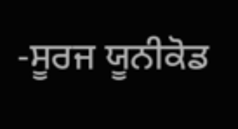-ਸੂਰਜ ਯੂਨੀਕੋਡ